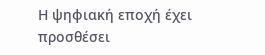Η ψηφιακή εποχή έχει προσθέσει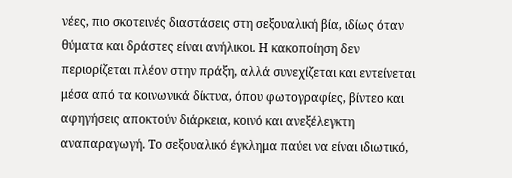νέες, πιο σκοτεινές διαστάσεις στη σεξουαλική βία, ιδίως όταν θύματα και δράστες είναι ανήλικοι. Η κακοποίηση δεν περιορίζεται πλέον στην πράξη, αλλά συνεχίζεται και εντείνεται μέσα από τα κοινωνικά δίκτυα, όπου φωτογραφίες, βίντεο και αφηγήσεις αποκτούν διάρκεια, κοινό και ανεξέλεγκτη αναπαραγωγή. Το σεξουαλικό έγκλημα παύει να είναι ιδιωτικό,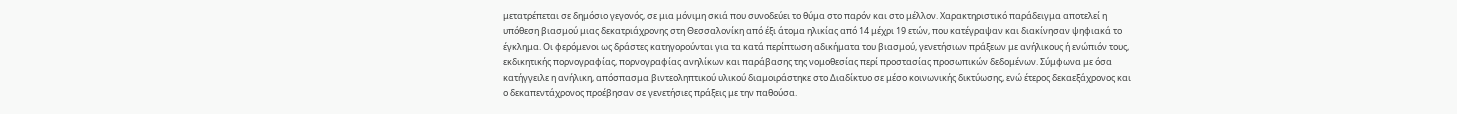μετατρέπεται σε δημόσιο γεγονός, σε μια μόνιμη σκιά που συνοδεύει το θύμα στο παρόν και στο μέλλον. Χαρακτηριστικό παράδειγμα αποτελεί η υπόθεση βιασμού μιας δεκατριάχρονης στη Θεσσαλονίκη από έξι άτομα ηλικίας από 14 μέχρι 19 ετών, που κατέγραψαν και διακίνησαν ψηφιακά το έγκλημα. Οι φερόμενοι ως δράστες κατηγορούνται για τα κατά περίπτωση αδικήματα του βιασμού, γενετήσιων πράξεων με ανήλικους ή ενώπιόν τους, εκδικητικής πορνογραφίας, πορνογραφίας ανηλίκων και παράβασης της νομοθεσίας περί προστασίας προσωπικών δεδομένων. Σύμφωνα με όσα κατήγγειλε η ανήλικη, απόσπασμα βιντεοληπτικού υλικού διαμοιράστηκε στο Διαδίκτυο σε μέσο κοινωνικής δικτύωσης, ενώ έτερος δεκαεξάχρονος και ο δεκαπεντάχρονος προέβησαν σε γενετήσιες πράξεις με την παθούσα.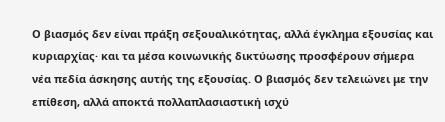Ο βιασμός δεν είναι πράξη σεξουαλικότητας, αλλά έγκλημα εξουσίας και κυριαρχίας· και τα μέσα κοινωνικής δικτύωσης προσφέρουν σήμερα νέα πεδία άσκησης αυτής της εξουσίας. Ο βιασμός δεν τελειώνει με την επίθεση, αλλά αποκτά πολλαπλασιαστική ισχύ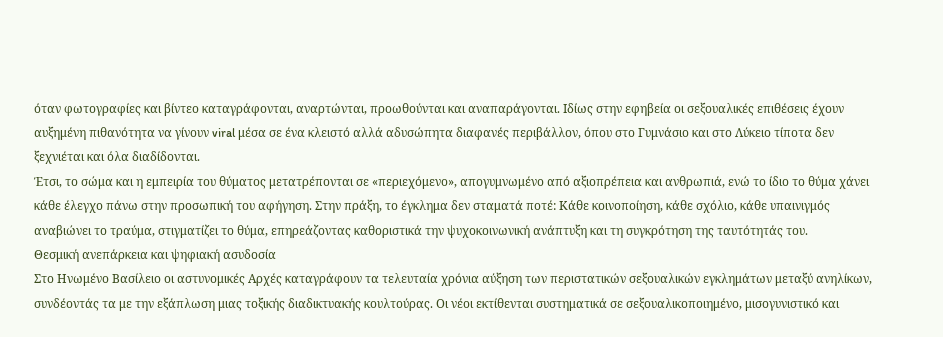όταν φωτογραφίες και βίντεο καταγράφονται, αναρτώνται, προωθούνται και αναπαράγονται. Ιδίως στην εφηβεία οι σεξουαλικές επιθέσεις έχουν αυξημένη πιθανότητα να γίνουν viral μέσα σε ένα κλειστό αλλά αδυσώπητα διαφανές περιβάλλον, όπου στο Γυμνάσιο και στο Λύκειο τίποτα δεν ξεχνιέται και όλα διαδίδονται.
Έτσι, το σώμα και η εμπειρία του θύματος μετατρέπονται σε «περιεχόμενο», απογυμνωμένο από αξιοπρέπεια και ανθρωπιά, ενώ το ίδιο το θύμα χάνει κάθε έλεγχο πάνω στην προσωπική του αφήγηση. Στην πράξη, το έγκλημα δεν σταματά ποτέ: Κάθε κοινοποίηση, κάθε σχόλιο, κάθε υπαινιγμός αναβιώνει το τραύμα, στιγματίζει το θύμα, επηρεάζοντας καθοριστικά την ψυχοκοινωνική ανάπτυξη και τη συγκρότηση της ταυτότητάς του.
Θεσμική ανεπάρκεια και ψηφιακή ασυδοσία
Στο Ηνωμένο Βασίλειο οι αστυνομικές Αρχές καταγράφουν τα τελευταία χρόνια αύξηση των περιστατικών σεξουαλικών εγκλημάτων μεταξύ ανηλίκων, συνδέοντάς τα με την εξάπλωση μιας τοξικής διαδικτυακής κουλτούρας. Οι νέοι εκτίθενται συστηματικά σε σεξουαλικοποιημένο, μισογυνιστικό και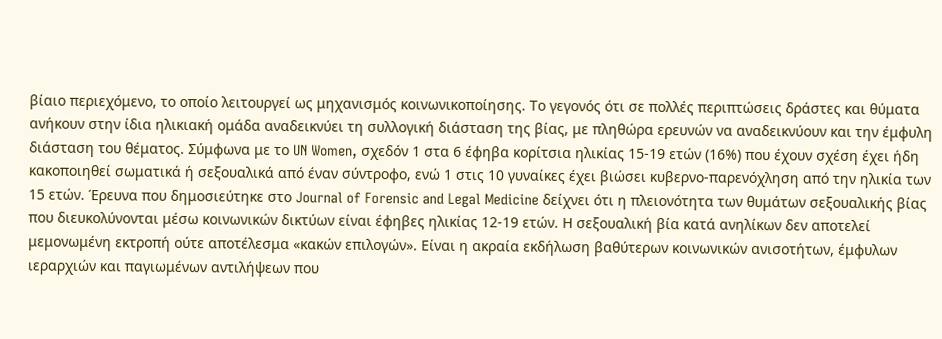βίαιο περιεχόμενο, το οποίο λειτουργεί ως μηχανισμός κοινωνικοποίησης. Το γεγονός ότι σε πολλές περιπτώσεις δράστες και θύματα ανήκουν στην ίδια ηλικιακή ομάδα αναδεικνύει τη συλλογική διάσταση της βίας, με πληθώρα ερευνών να αναδεικνύουν και την έμφυλη διάσταση του θέματος. Σύμφωνα με το UN Women, σχεδόν 1 στα 6 έφηβα κορίτσια ηλικίας 15-19 ετών (16%) που έχουν σχέση έχει ήδη κακοποιηθεί σωματικά ή σεξουαλικά από έναν σύντροφο, ενώ 1 στις 10 γυναίκες έχει βιώσει κυβερνο-παρενόχληση από την ηλικία των 15 ετών. Έρευνα που δημοσιεύτηκε στο Journal of Forensic and Legal Medicine δείχνει ότι η πλειονότητα των θυμάτων σεξουαλικής βίας που διευκολύνονται μέσω κοινωνικών δικτύων είναι έφηβες ηλικίας 12-19 ετών. Η σεξουαλική βία κατά ανηλίκων δεν αποτελεί μεμονωμένη εκτροπή ούτε αποτέλεσμα «κακών επιλογών». Είναι η ακραία εκδήλωση βαθύτερων κοινωνικών ανισοτήτων, έμφυλων ιεραρχιών και παγιωμένων αντιλήψεων που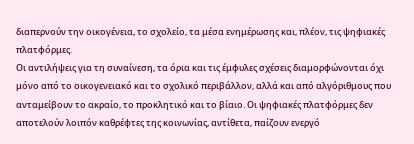διαπερνούν την οικογένεια, το σχολείο, τα μέσα ενημέρωσης και, πλέον, τις ψηφιακές πλατφόρμες.
Οι αντιλήψεις για τη συναίνεση, τα όρια και τις έμφυλες σχέσεις διαμορφώνονται όχι μόνο από το οικογενειακό και το σχολικό περιβάλλον, αλλά και από αλγόριθμους που ανταμείβουν το ακραίο, το προκλητικό και το βίαιο. Οι ψηφιακές πλατφόρμες δεν αποτελούν λοιπόν καθρέφτες της κοινωνίας, αντίθετα, παίζουν ενεργό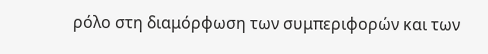ρόλο στη διαμόρφωση των συμπεριφορών και των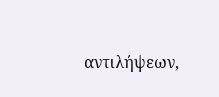αντιλήψεων,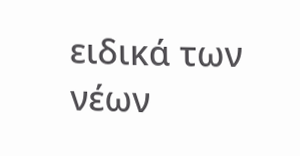ειδικά των νέων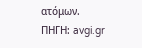ατόμων.
ΠΗΓΗ: avgi.gr